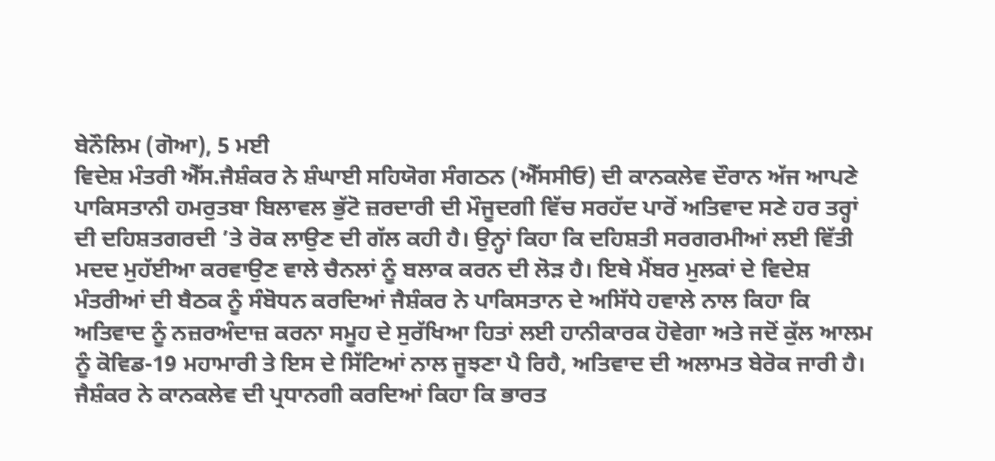ਬੇਨੌਲਿਮ (ਗੋਆ), 5 ਮਈ
ਵਿਦੇਸ਼ ਮੰਤਰੀ ਐੱਸ.ਜੈਸ਼ੰਕਰ ਨੇ ਸ਼ੰਘਾਈ ਸਹਿਯੋਗ ਸੰਗਠਨ (ਐੱਸਸੀਓ) ਦੀ ਕਾਨਕਲੇਵ ਦੌਰਾਨ ਅੱਜ ਆਪਣੇ ਪਾਕਿਸਤਾਨੀ ਹਮਰੁਤਬਾ ਬਿਲਾਵਲ ਭੁੱਟੋ ਜ਼ਰਦਾਰੀ ਦੀ ਮੌਜੂਦਗੀ ਵਿੱਚ ਸਰਹੱਦ ਪਾਰੋਂ ਅਤਿਵਾਦ ਸਣੇ ਹਰ ਤਰ੍ਹਾਂ ਦੀ ਦਹਿਸ਼ਤਗਰਦੀ ’ਤੇ ਰੋਕ ਲਾਉਣ ਦੀ ਗੱਲ ਕਹੀ ਹੈ। ਉਨ੍ਹਾਂ ਕਿਹਾ ਕਿ ਦਹਿਸ਼ਤੀ ਸਰਗਰਮੀਆਂ ਲਈ ਵਿੱਤੀ ਮਦਦ ਮੁਹੱਈਆ ਕਰਵਾਉਣ ਵਾਲੇ ਚੈਨਲਾਂ ਨੂੰ ਬਲਾਕ ਕਰਨ ਦੀ ਲੋੜ ਹੈ। ਇਥੇ ਮੈਂਬਰ ਮੁਲਕਾਂ ਦੇ ਵਿਦੇਸ਼ ਮੰਤਰੀਆਂ ਦੀ ਬੈਠਕ ਨੂੰ ਸੰਬੋਧਨ ਕਰਦਿਆਂ ਜੈਸ਼ੰਕਰ ਨੇ ਪਾਕਿਸਤਾਨ ਦੇ ਅਸਿੱਧੇ ਹਵਾਲੇ ਨਾਲ ਕਿਹਾ ਕਿ ਅਤਿਵਾਦ ਨੂੰ ਨਜ਼ਰਅੰਦਾਜ਼ ਕਰਨਾ ਸਮੂਹ ਦੇ ਸੁਰੱਖਿਆ ਹਿਤਾਂ ਲਈ ਹਾਨੀਕਾਰਕ ਹੋਵੇਗਾ ਅਤੇ ਜਦੋਂ ਕੁੱਲ ਆਲਮ ਨੂੰ ਕੋਵਿਡ-19 ਮਹਾਮਾਰੀ ਤੇ ਇਸ ਦੇ ਸਿੱਟਿਆਂ ਨਾਲ ਜੂਝਣਾ ਪੈ ਰਿਹੈ, ਅਤਿਵਾਦ ਦੀ ਅਲਾਮਤ ਬੇਰੋਕ ਜਾਰੀ ਹੈ।
ਜੈਸ਼ੰਕਰ ਨੇ ਕਾਨਕਲੇਵ ਦੀ ਪ੍ਰਧਾਨਗੀ ਕਰਦਿਆਂ ਕਿਹਾ ਕਿ ਭਾਰਤ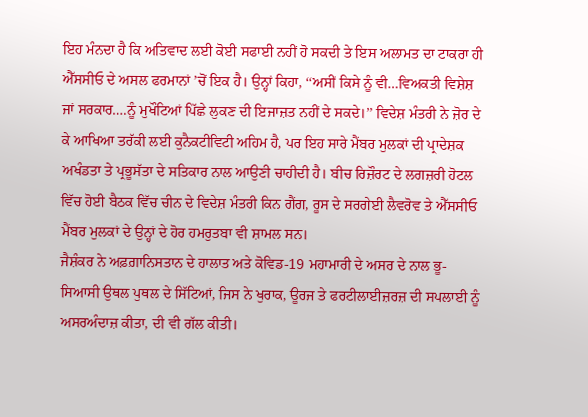ਇਹ ਮੰਨਦਾ ਹੈ ਕਿ ਅਤਿਵਾਦ ਲਈ ਕੋਈ ਸਫਾਈ ਨਹੀਂ ਹੋ ਸਕਦੀ ਤੇ ਇਸ ਅਲਾਮਤ ਦਾ ਟਾਕਰਾ ਹੀ ਐੱਸਸੀਓ ਦੇ ਅਸਲ ਫਰਮਾਨਾਂ ’ਚੋਂ ਇਕ ਹੈ। ਉਨ੍ਹਾਂ ਕਿਹਾ, ‘‘ਅਸੀਂ ਕਿਸੇ ਨੂੰ ਵੀ…ਵਿਅਕਤੀ ਵਿਸ਼ੇਸ਼ ਜਾਂ ਸਰਕਾਰ….ਨੂੰ ਮੁਖੌਟਿਆਂ ਪਿੱਛੇ ਲੁਕਣ ਦੀ ਇਜਾਜ਼ਤ ਨਹੀਂ ਦੇ ਸਕਦੇ।’’ ਵਿਦੇਸ਼ ਮੰਤਰੀ ਨੇ ਜ਼ੋਰ ਦੇ ਕੇ ਆਖਿਆ ਤਰੱਕੀ ਲਈ ਕੁਨੈਕਟੀਵਿਟੀ ਅਹਿਮ ਹੈ, ਪਰ ਇਹ ਸਾਰੇ ਮੈਂਬਰ ਮੁਲਕਾਂ ਦੀ ਪ੍ਰਾਦੇਸ਼ਕ ਅਖੰਡਤਾ ਤੇ ਪ੍ਰਭੂਸੱਤਾ ਦੇ ਸਤਿਕਾਰ ਨਾਲ ਆਉਣੀ ਚਾਹੀਦੀ ਹੈ। ਬੀਚ ਰਿਜ਼ੌਰਟ ਦੇ ਲਗਜ਼ਰੀ ਹੋਟਲ ਵਿੱਚ ਹੋਈ ਬੈਠਕ ਵਿੱਚ ਚੀਨ ਦੇ ਵਿਦੇਸ਼ ਮੰਤਰੀ ਕਿਨ ਗੈਂਗ, ਰੂਸ ਦੇ ਸਰਗੇਈ ਲੈਵਰੋਵ ਤੇ ਐੱਸਸੀਓ ਮੈਂਬਰ ਮੁਲਕਾਂ ਦੇ ਉਨ੍ਹਾਂ ਦੇ ਹੋਰ ਹਮਰੁਤਬਾ ਵੀ ਸ਼ਾਮਲ ਸਨ।
ਜੈਸ਼ੰਕਰ ਨੇ ਅਫ਼ਗ਼ਾਨਿਸਤਾਨ ਦੇ ਹਾਲਾਤ ਅਤੇ ਕੋਵਿਡ-19 ਮਹਾਮਾਰੀ ਦੇ ਅਸਰ ਦੇ ਨਾਲ ਭੂ-ਸਿਆਸੀ ਉਥਲ ਪੁਥਲ ਦੇ ਸਿੱਟਿਆਂ, ਜਿਸ ਨੇ ਖੁਰਾਕ, ਊਰਜ ਤੇ ਫਰਟੀਲਾਈਜ਼ਰਜ਼ ਦੀ ਸਪਲਾਈ ਨੂੰ ਅਸਰਅੰਦਾਜ਼ ਕੀਤਾ, ਦੀ ਵੀ ਗੱਲ ਕੀਤੀ।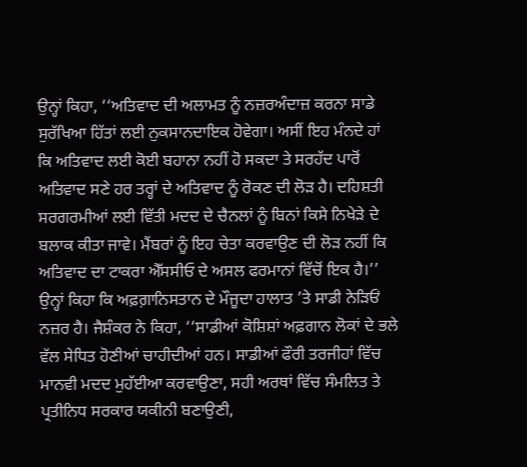ਉਨ੍ਹਾਂ ਕਿਹਾ, ‘‘ਅਤਿਵਾਦ ਦੀ ਅਲਾਮਤ ਨੂੰ ਨਜ਼ਰਅੰਦਾਜ਼ ਕਰਨਾ ਸਾਡੇ ਸੁਰੱਖਿਆ ਹਿੱਤਾਂ ਲਈ ਨੁਕਸਾਨਦਾਇਕ ਹੋਵੇਗਾ। ਅਸੀਂ ਇਹ ਮੰਨਦੇ ਹਾਂ ਕਿ ਅਤਿਵਾਦ ਲਈ ਕੋਈ ਬਹਾਨਾ ਨਹੀਂ ਹੋ ਸਕਦਾ ਤੇ ਸਰਹੱਦ ਪਾਰੋਂ ਅਤਿਵਾਦ ਸਣੇ ਹਰ ਤਰ੍ਹਾਂ ਦੇ ਅਤਿਵਾਦ ਨੂੰ ਰੋਕਣ ਦੀ ਲੋੜ ਹੈ। ਦਹਿਸ਼ਤੀ ਸਰਗਰਮੀਆਂ ਲਈ ਵਿੱਤੀ ਮਦਦ ਦੇ ਚੈਨਲਾਂ ਨੂੰ ਬਿਨਾਂ ਕਿਸੇ ਨਿਖੇੜੇ ਦੇ ਬਲਾਕ ਕੀਤਾ ਜਾਵੇ। ਮੈਂਬਰਾਂ ਨੂੰ ਇਹ ਚੇਤਾ ਕਰਵਾਉਣ ਦੀ ਲੋੜ ਨਹੀਂ ਕਿ ਅਤਿਵਾਦ ਦਾ ਟਾਕਰਾ ਐੱਸਸੀਓ ਦੇ ਅਸਲ ਫਰਮਾਨਾਂ ਵਿੱਚੋਂ ਇਕ ਹੈ।’’ ਉਨ੍ਹਾਂ ਕਿਹਾ ਕਿ ਅਫ਼ਗ਼ਾਨਿਸਤਾਨ ਦੇ ਮੌਜੂਦਾ ਹਾਲਾਤ ’ਤੇ ਸਾਡੀ ਨੇੜਿਓਂ ਨਜ਼ਰ ਹੈ। ਜੈਸ਼ੰਕਰ ਨੇ ਕਿਹਾ, ‘‘ਸਾਡੀਆਂ ਕੋਸ਼ਿਸ਼ਾਂ ਅਫ਼ਗਾਨ ਲੋਕਾਂ ਦੇ ਭਲੇ ਵੱਲ ਸੇਧਿਤ ਹੋਣੀਆਂ ਚਾਹੀਦੀਆਂ ਹਨ। ਸਾਡੀਆਂ ਫੌਰੀ ਤਰਜੀਹਾਂ ਵਿੱਚ ਮਾਨਵੀ ਮਦਦ ਮੁਹੱਈਆ ਕਰਵਾਉਣਾ, ਸਹੀ ਅਰਥਾਂ ਵਿੱਚ ਸੰਮਲਿਤ ਤੇ ਪ੍ਰਤੀਨਿਧ ਸਰਕਾਰ ਯਕੀਨੀ ਬਣਾਉਣੀ,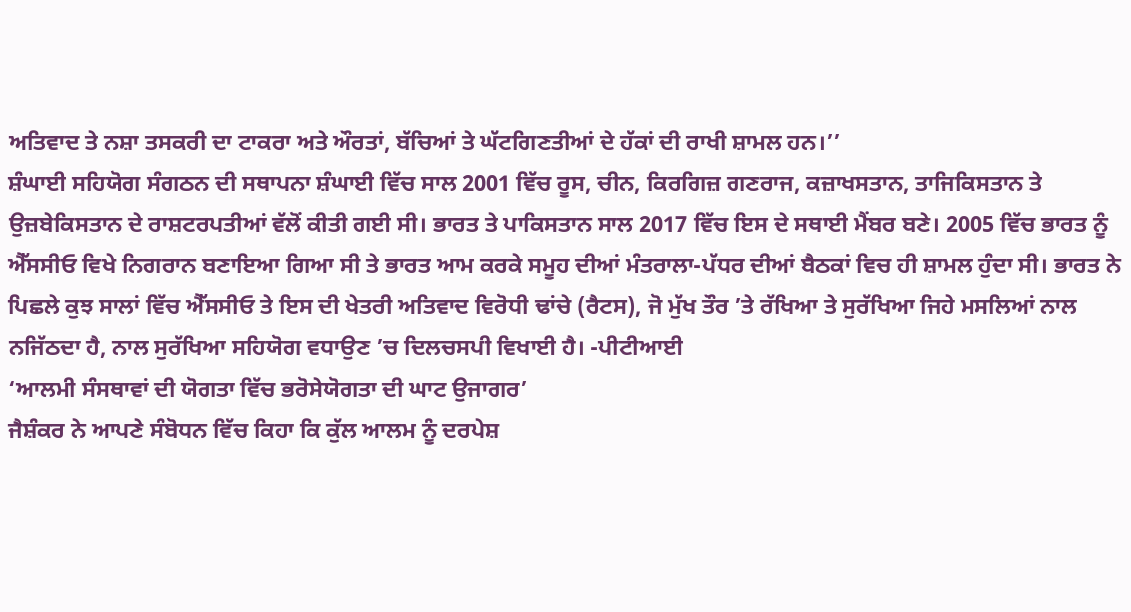ਅਤਿਵਾਦ ਤੇ ਨਸ਼ਾ ਤਸਕਰੀ ਦਾ ਟਾਕਰਾ ਅਤੇ ਔਰਤਾਂ, ਬੱਚਿਆਂ ਤੇ ਘੱਟਗਿਣਤੀਆਂ ਦੇ ਹੱਕਾਂ ਦੀ ਰਾਖੀ ਸ਼ਾਮਲ ਹਨ।’’
ਸ਼ੰਘਾਈ ਸਹਿਯੋਗ ਸੰਗਠਨ ਦੀ ਸਥਾਪਨਾ ਸ਼ੰਘਾਈ ਵਿੱਚ ਸਾਲ 2001 ਵਿੱਚ ਰੂਸ, ਚੀਨ, ਕਿਰਗਿਜ਼ ਗਣਰਾਜ, ਕਜ਼ਾਖਸਤਾਨ, ਤਾਜਿਕਿਸਤਾਨ ਤੇ ਉਜ਼ਬੇਕਿਸਤਾਨ ਦੇ ਰਾਸ਼ਟਰਪਤੀਆਂ ਵੱਲੋਂ ਕੀਤੀ ਗਈ ਸੀ। ਭਾਰਤ ਤੇ ਪਾਕਿਸਤਾਨ ਸਾਲ 2017 ਵਿੱਚ ਇਸ ਦੇ ਸਥਾਈ ਮੈਂਬਰ ਬਣੇ। 2005 ਵਿੱਚ ਭਾਰਤ ਨੂੰ ਐੱਸਸੀਓ ਵਿਖੇ ਨਿਗਰਾਨ ਬਣਾਇਆ ਗਿਆ ਸੀ ਤੇ ਭਾਰਤ ਆਮ ਕਰਕੇ ਸਮੂਹ ਦੀਆਂ ਮੰਤਰਾਲਾ-ਪੱਧਰ ਦੀਆਂ ਬੈਠਕਾਂ ਵਿਚ ਹੀ ਸ਼ਾਮਲ ਹੁੰਦਾ ਸੀ। ਭਾਰਤ ਨੇ ਪਿਛਲੇ ਕੁਝ ਸਾਲਾਂ ਵਿੱਚ ਐੱਸਸੀਓ ਤੇ ਇਸ ਦੀ ਖੇਤਰੀ ਅਤਿਵਾਦ ਵਿਰੋਧੀ ਢਾਂਚੇ (ਰੈਟਸ), ਜੋ ਮੁੱਖ ਤੌਰ ’ਤੇ ਰੱਖਿਆ ਤੇ ਸੁਰੱਖਿਆ ਜਿਹੇ ਮਸਲਿਆਂ ਨਾਲ ਨਜਿੱਠਦਾ ਹੈ, ਨਾਲ ਸੁਰੱਖਿਆ ਸਹਿਯੋਗ ਵਧਾਉਣ ’ਚ ਦਿਲਚਸਪੀ ਵਿਖਾਈ ਹੈ। -ਪੀਟੀਆਈ
‘ਆਲਮੀ ਸੰਸਥਾਵਾਂ ਦੀ ਯੋਗਤਾ ਵਿੱਚ ਭਰੋਸੇਯੋਗਤਾ ਦੀ ਘਾਟ ਉਜਾਗਰ’
ਜੈਸ਼ੰਕਰ ਨੇ ਆਪਣੇ ਸੰਬੋਧਨ ਵਿੱਚ ਕਿਹਾ ਕਿ ਕੁੱਲ ਆਲਮ ਨੂੰ ਦਰਪੇਸ਼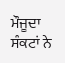ਮੌਜੂਦਾ ਸੰਕਟਾਂ ਨੇ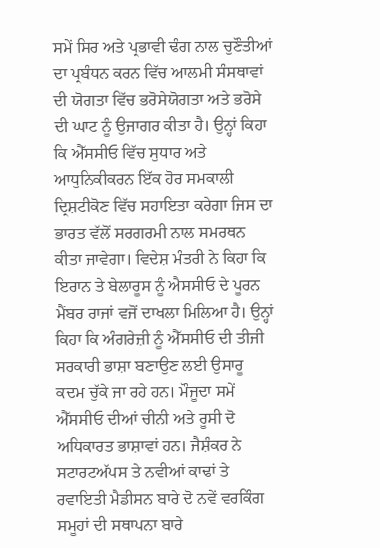ਸਮੇਂ ਸਿਰ ਅਤੇ ਪ੍ਰਭਾਵੀ ਢੰਗ ਨਾਲ ਚੁਣੌਤੀਆਂ ਦਾ ਪ੍ਰਬੰਧਨ ਕਰਨ ਵਿੱਚ ਆਲਮੀ ਸੰਸਥਾਵਾਂ ਦੀ ਯੋਗਤਾ ਵਿੱਚ ਭਰੋਸੇਯੋਗਤਾ ਅਤੇ ਭਰੋਸੇ ਦੀ ਘਾਟ ਨੂੰ ਉਜਾਗਰ ਕੀਤਾ ਹੈ। ਉਨ੍ਹਾਂ ਕਿਹਾ ਕਿ ਐੱਸਸੀਓ ਵਿੱਚ ਸੁਧਾਰ ਅਤੇ ਆਧੁਨਿਕੀਕਰਨ ਇੱਕ ਹੋਰ ਸਮਕਾਲੀ ਦ੍ਰਿਸ਼ਟੀਕੋਣ ਵਿੱਚ ਸਹਾਇਤਾ ਕਰੇਗਾ ਜਿਸ ਦਾ ਭਾਰਤ ਵੱਲੋਂ ਸਰਗਰਮੀ ਨਾਲ ਸਮਰਥਨ ਕੀਤਾ ਜਾਵੇਗਾ। ਵਿਦੇਸ਼ ਮੰਤਰੀ ਨੇ ਕਿਹਾ ਕਿ ਇਰਾਨ ਤੇ ਬੇਲਾਰੂਸ ਨੂੰ ਐਸਸੀਓ ਦੇ ਪੂਰਨ ਮੈਂਬਰ ਰਾਜਾਂ ਵਜੋਂ ਦਾਖਲਾ ਮਿਲਿਆ ਹੈ। ਉਨ੍ਹਾਂ ਕਿਹਾ ਕਿ ਅੰਗਰੇਜ਼ੀ ਨੂੰ ਐੱਸਸੀਓ ਦੀ ਤੀਜੀ ਸਰਕਾਰੀ ਭਾਸ਼ਾ ਬਣਾਉਣ ਲਈ ਉਸਾਰੂ ਕਦਮ ਚੁੱਕੇ ਜਾ ਰਹੇ ਹਨ। ਮੌਜੂਦਾ ਸਮੇਂ ਐੱਸਸੀਓ ਦੀਆਂ ਚੀਨੀ ਅਤੇ ਰੂਸੀ ਦੋ ਅਧਿਕਾਰਤ ਭਾਸ਼ਾਵਾਂ ਹਨ। ਜੈਸ਼ੰਕਰ ਨੇ ਸਟਾਰਟਅੱਪਸ ਤੇ ਨਵੀਆਂ ਕਾਢਾਂ ਤੇ ਰਵਾਇਤੀ ਮੈਡੀਸਨ ਬਾਰੇ ਦੋ ਨਵੇਂ ਵਰਕਿੰਗ ਸਮੂਹਾਂ ਦੀ ਸਥਾਪਨਾ ਬਾਰੇ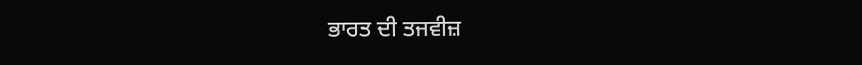ਭਾਰਤ ਦੀ ਤਜਵੀਜ਼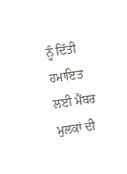ਨੂੰ ਦਿੱਤੀ ਹਮਾਇਤ ਲਈ ਮੈਂਬਰ ਮੁਲਕਾਂ ਦੀ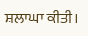ਸ਼ਲਾਘਾ ਕੀਤੀ।